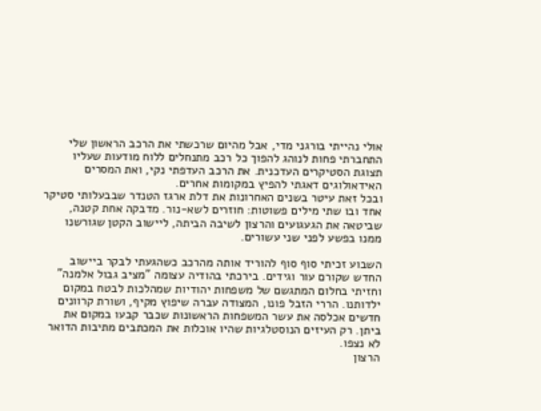אולי נהייתי בורגני מדי, אבל מהיום שרכשתי את הרכב הראשון שלי התחברתי פחות לנוהג להפוך כל רכב מתנחלים ללוח מודעות שעליו תצוגת הסטיקרים העדכנית. את הרכב העדפתי נקי, ואת המסרים האידאולוגים דאגתי להפיץ במקומות אחרים.
ובכל זאת עיטר בשנים האחרונות את דלת ארגז הטנדר שבבעלותי סטיקר אחד ובו שתי מילים פשוטות: חוזרים לשא-נור. מדבקה אחת קטנה, שביטאה את הגעגועים והרצון לשיבה הביתה, ליישוב הקטן שגורשנו ממנו בפשע לפני שני עשורים.

השבוע זכיתי סוף סוף להוריד אותה מהרכב כשהגעתי לבקר ביישוב החדש שקורם עור וגידים. בירכתי בהודיה עצומה "מציב גבול אלמנה" וחזיתי בחלום המתגשם של משפחות יהודיות שמהלכות לבטח במקום ילדותנו. הררי הזבל פונו, המצודה עברה שיפוץ מקיף, ושורת קרוונים חדשים אכלסה את עשר המשפחות הראשונות שכבר קבעו במקום את ביתן. רק העיזים הנוסטלגיות שהיו אוכלות את המכתבים מתיבות הדואר לא נצפו.
הרצון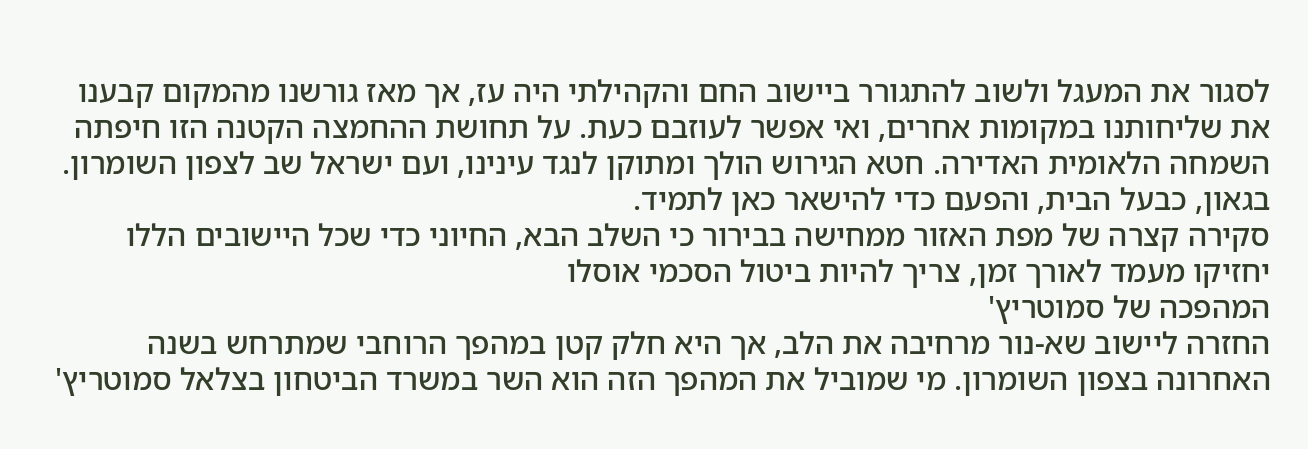לסגור את המעגל ולשוב להתגורר ביישוב החם והקהילתי היה עז, אך מאז גורשנו מהמקום קבענו את שליחותנו במקומות אחרים, ואי אפשר לעוזבם כעת. על תחושת ההחמצה הקטנה הזו חיפתה השמחה הלאומית האדירה. חטא הגירוש הולך ומתוקן לנגד עינינו, ועם ישראל שב לצפון השומרון. בגאון, כבעל הבית, והפעם כדי להישאר כאן לתמיד.
סקירה קצרה של מפת האזור ממחישה בבירור כי השלב הבא, החיוני כדי שכל היישובים הללו יחזיקו מעמד לאורך זמן, צריך להיות ביטול הסכמי אוסלו
המהפכה של סמוטריץ'
החזרה ליישוב שא-נור מרחיבה את הלב, אך היא חלק קטן במהפך הרוחבי שמתרחש בשנה האחרונה בצפון השומרון. מי שמוביל את המהפך הזה הוא השר במשרד הביטחון בצלאל סמוטריץ'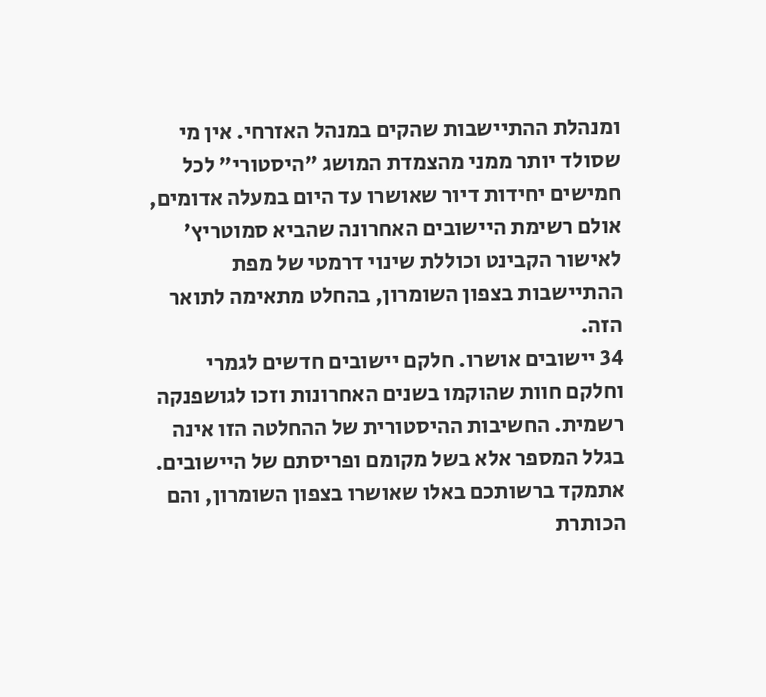ומנהלת ההתיישבות שהקים במנהל האזרחי. אין מי שסולד יותר ממני מהצמדת המושג "היסטורי" לכל חמישים יחידות דיור שאושרו עד היום במעלה אדומים, אולם רשימת היישובים האחרונה שהביא סמוטריץ' לאישור הקבינט וכוללת שינוי דרמטי של מפת ההתיישבות בצפון השומרון, בהחלט מתאימה לתואר הזה.
34 יישובים אושרו. חלקם יישובים חדשים לגמרי וחלקם חוות שהוקמו בשנים האחרונות וזכו לגושפנקה רשמית. החשיבות ההיסטורית של ההחלטה הזו אינה בגלל המספר אלא בשל מקומם ופריסתם של היישובים. אתמקד ברשותכם באלו שאושרו בצפון השומרון, והם הכותרת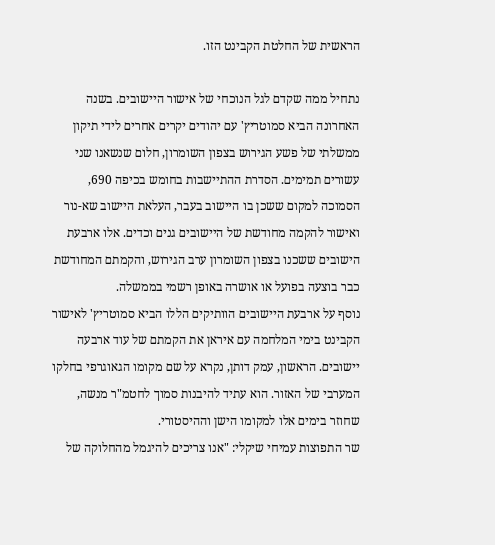הראשית של החלטת הקבינט הזו.

נתחיל ממה שקדם לגל הנוכחי של אישור היישובים. בשנה האחרונה הביא סמוטריץ' עם יהודים יקרים אחרים לידי תיקון ממשלתי של פשע הגירוש בצפון השומרון, חלום שנשאנו שני עשורים תמימים. הסדרת ההתיישבות בחומש בכיפה 690, הסמוכה למקום ששכן בו היישוב בעבר, העלאת היישוב שא-נור ואישור להקמה מחודשת של היישובים גנים וכדים. אלו ארבעת הישובים ששכנו בצפון השומרון ערב הגירוש, והקמתם המחודשת כבר בוצעה בפועל או אושרה באופן רשמי בממשלה.
נוסף על ארבעת היישובים הוותיקים הללו הביא סמוטריץ' לאישור הקבינט בימי המלחמה עם איראן את הקמתם של עוד ארבעה יישובים. הראשון, עמק דותן, נקרא על שם מקומו הגאוגרפי בחלקו המערבי של האזור. הוא עתיד להיבנות סמוך לחטמ"ר מנשה, שחוזר בימים אלו למקומו הישן וההיסטורי.
שר התפוצות עמיחי שיקלי: "אנו צריכים להיגמל מהחלוקה של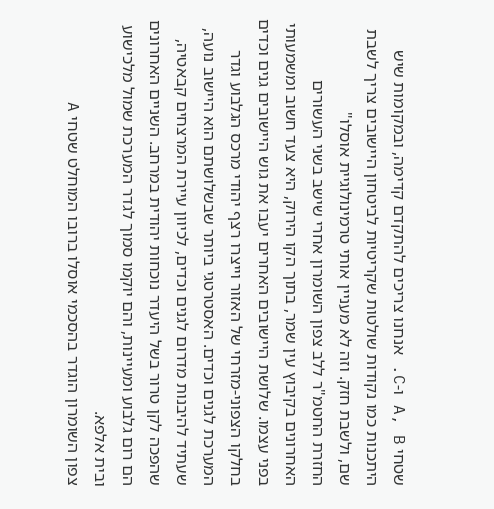שטחי A, B ו-C. אנחנו צריכים להתקדם קדימה, ובמקומות שיש היתכנות כמו נקודות שולטות שקריטיות לביטחון היישובים צריך לשבת שם, ולשבת חזק. וזה לא מעניין אותי טרמינולוגיית אוסלו"
החזרת החטמ"ר ללב צפון השומרון אחרי שישב בשני העשורים האחרונים בקיבוץ עין שמר, בתוך הקו הירוק, היא צעד חשוב ומשמעותי בפני עצמו. שלושת היישובים האחרים יעבו את גוש היישובים גנים וכדים בחלקו הצפוני-מזרחי של האזור וייצרו רצף יהודי מרכס הגלבוע וגדר המערכת לגנים וכדים. האסטרטגי ביותר שבשלושתם הוא היישוב נועה, שעתיד להיבנות מדרום לגנים וכדים, לכיוון עיירת המרצחים קבאטיה, שהפכה לקן טרור בשל היעדר נוכחות יהודית במרחב. השניים האחרונים הם רום גלבוע ומעיינות, והם יוקמו סמוך לגדר המערכת שמול מלכישוע ובית אלפא.
צפון השומרון הוגדר בהסכמי אוסלו ברובו המוחלט שטחי A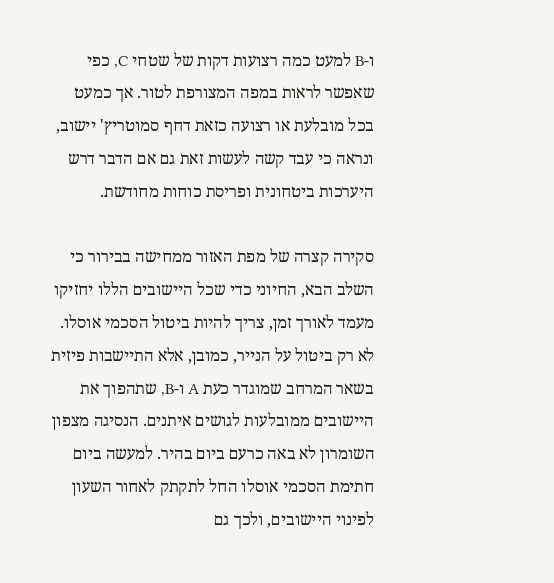ו-B למעט כמה רצועות דקות של שטחי C, כפי שאפשר לראות במפה המצורפת לטור. אך כמעט בכל מובלעת או רצועה כזאת דחף סמוטריץ' יישוב, ונראה כי עבד קשה לעשות זאת גם אם הדבר דרש היערכות ביטחונית ופריסת כוחות מחודשת.

סקירה קצרה של מפת האזור ממחישה בבירור כי השלב הבא, החיוני כדי שכל היישובים הללו יחזיקו מעמד לאורך זמן, צריך להיות ביטול הסכמי אוסלו. לא רק ביטול על הנייר, כמובן, אלא התיישבות פיזית בשאר המרחב שמוגדר כעת A ו-B, שתהפוך את היישובים ממובלעות לגושים איתנים. הנסיגה מצפון השומרון לא באה כרעם ביום בהיר. למעשה ביום חתימת הסכמי אוסלו החל לתקתק לאחור השעון לפינוי היישובים, ולכך גם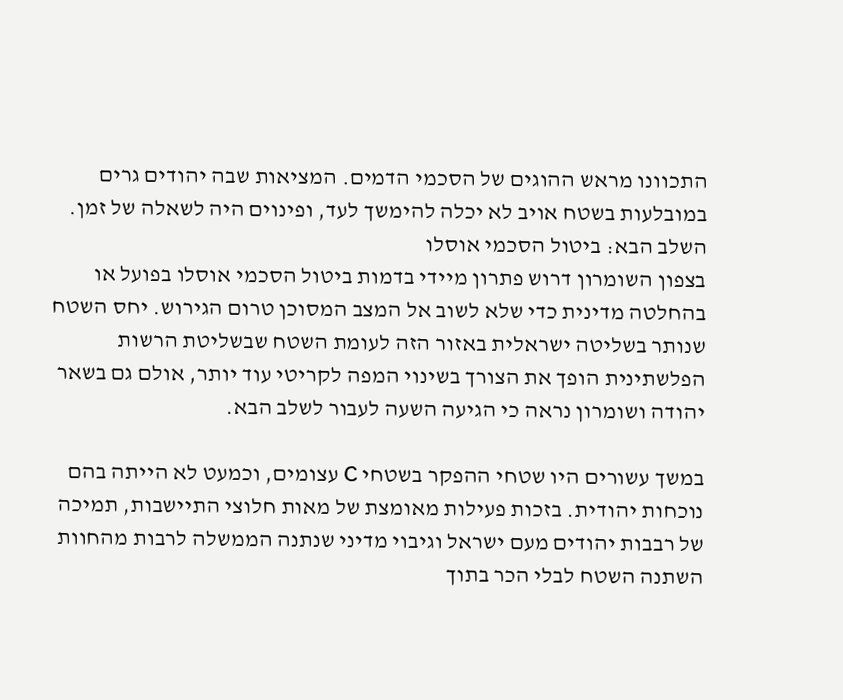התכוונו מראש ההוגים של הסכמי הדמים. המציאות שבה יהודים גרים במובלעות בשטח אויב לא יכלה להימשך לעד, ופינוים היה לשאלה של זמן.
השלב הבא: ביטול הסכמי אוסלו
בצפון השומרון דרוש פתרון מיידי בדמות ביטול הסכמי אוסלו בפועל או בהחלטה מדינית כדי שלא לשוב אל המצב המסוכן טרום הגירוש. יחס השטח שנותר בשליטה ישראלית באזור הזה לעומת השטח שבשליטת הרשות הפלשתינית הופך את הצורך בשינוי המפה לקריטי עוד יותר, אולם גם בשאר יהודה ושומרון נראה כי הגיעה השעה לעבור לשלב הבא.

במשך עשורים היו שטחי ההפקר בשטחי C עצומים, וכמעט לא הייתה בהם נוכחות יהודית. בזכות פעילות מאומצת של מאות חלוצי התיישבות, תמיכה של רבבות יהודים מעם ישראל וגיבוי מדיני שנתנה הממשלה לרבות מהחוות השתנה השטח לבלי הכר בתוך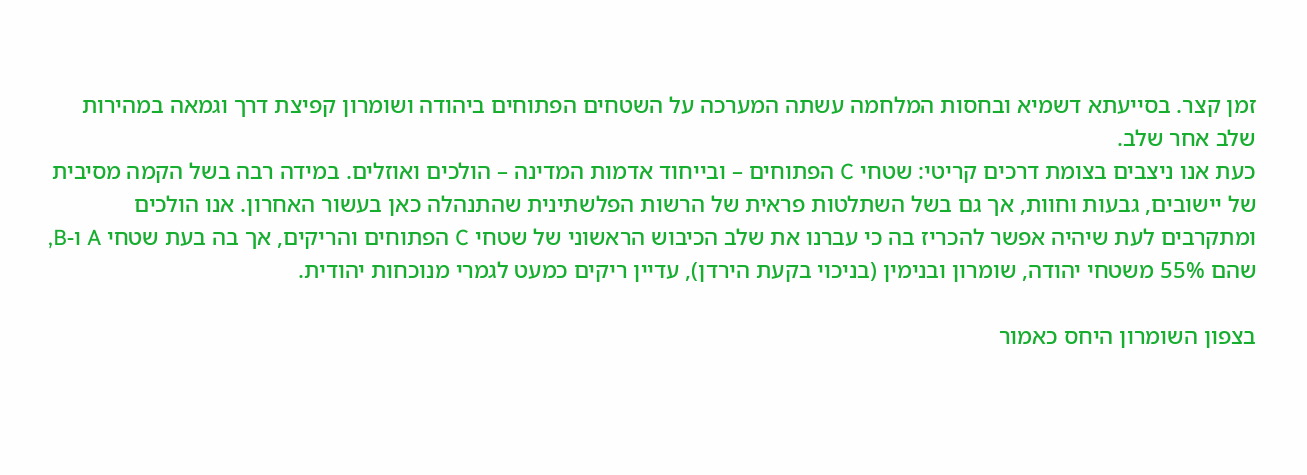זמן קצר. בסייעתא דשמיא ובחסות המלחמה עשתה המערכה על השטחים הפתוחים ביהודה ושומרון קפיצת דרך וגמאה במהירות שלב אחר שלב.
כעת אנו ניצבים בצומת דרכים קריטי: שטחי C הפתוחים – ובייחוד אדמות המדינה – הולכים ואוזלים. במידה רבה בשל הקמה מסיבית של יישובים, גבעות וחוות, אך גם בשל השתלטות פראית של הרשות הפלשתינית שהתנהלה כאן בעשור האחרון. אנו הולכים ומתקרבים לעת שיהיה אפשר להכריז בה כי עברנו את שלב הכיבוש הראשוני של שטחי C הפתוחים והריקים, אך בה בעת שטחי A ו-B, שהם 55% משטחי יהודה, שומרון ובנימין (בניכוי בקעת הירדן), עדיין ריקים כמעט לגמרי מנוכחות יהודית.

בצפון השומרון היחס כאמור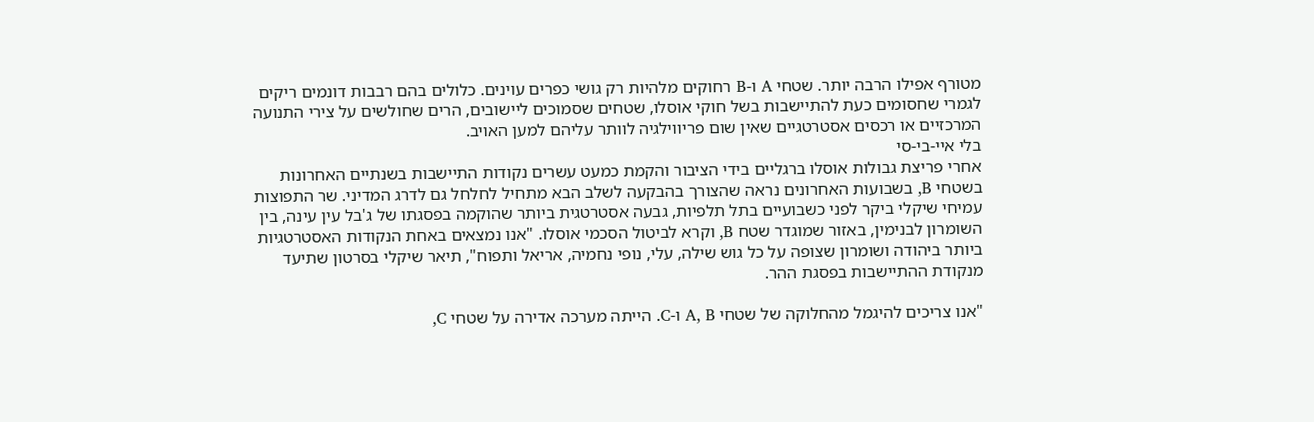מטורף אפילו הרבה יותר. שטחי A ו-B רחוקים מלהיות רק גושי כפרים עוינים. כלולים בהם רבבות דונמים ריקים לגמרי שחסומים כעת להתיישבות בשל חוקי אוסלו, שטחים שסמוכים ליישובים, הרים שחולשים על צירי התנועה המרכזיים או רכסים אסטרטגיים שאין שום פריווילגיה לוותר עליהם למען האויב.
בלי איי-בי-סי
אחרי פריצת גבולות אוסלו ברגליים בידי הציבור והקמת כמעט עשרים נקודות התיישבות בשנתיים האחרונות בשטחי B, בשבועות האחרונים נראה שהצורך בהבקעה לשלב הבא מתחיל לחלחל גם לדרג המדיני. שר התפוצות עמיחי שיקלי ביקר לפני כשבועיים בתל תלפיות, גבעה אסטרטגית ביותר שהוקמה בפסגתו של ג'בל עין עינה, בין השומרון לבנימין, באזור שמוגדר שטח B, וקרא לביטול הסכמי אוסלו. "אנו נמצאים באחת הנקודות האסטרטגיות ביותר ביהודה ושומרון שצופה על כל גוש שילה, עלי, נופי נחמיה, אריאל ותפוח", תיאר שיקלי בסרטון שתיעד מנקודת ההתיישבות בפסגת ההר.

"אנו צריכים להיגמל מהחלוקה של שטחי A, B ו-C. הייתה מערכה אדירה על שטחי C,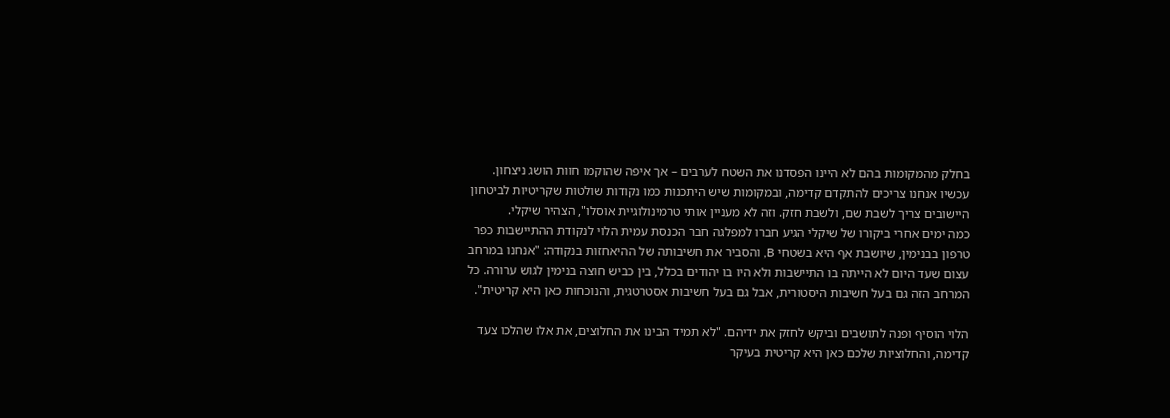בחלק מהמקומות בהם לא היינו הפסדנו את השטח לערבים – אך איפה שהוקמו חוות הושג ניצחון. עכשיו אנחנו צריכים להתקדם קדימה, ובמקומות שיש היתכנות כמו נקודות שולטות שקריטיות לביטחון היישובים צריך לשבת שם, ולשבת חזק. וזה לא מעניין אותי טרמינולוגיית אוסלו", הצהיר שיקלי.
כמה ימים אחרי ביקורו של שיקלי הגיע חברו למפלגה חבר הכנסת עמית הלוי לנקודת ההתיישבות כפר טרפון בבנימין, שיושבת אף היא בשטחי B, והסביר את חשיבותה של ההיאחזות בנקודה: "אנחנו במרחב עצום שעד היום לא הייתה בו התיישבות ולא היו בו יהודים בכלל, בין כביש חוצה בנימין לגוש ערורה. כל המרחב הזה גם בעל חשיבות היסטורית, אבל גם בעל חשיבות אסטרטגית, והנוכחות כאן היא קריטית".

הלוי הוסיף ופנה לתושבים וביקש לחזק את ידיהם. "לא תמיד הבינו את החלוצים, את אלו שהלכו צעד קדימה, והחלוציות שלכם כאן היא קריטית בעיקר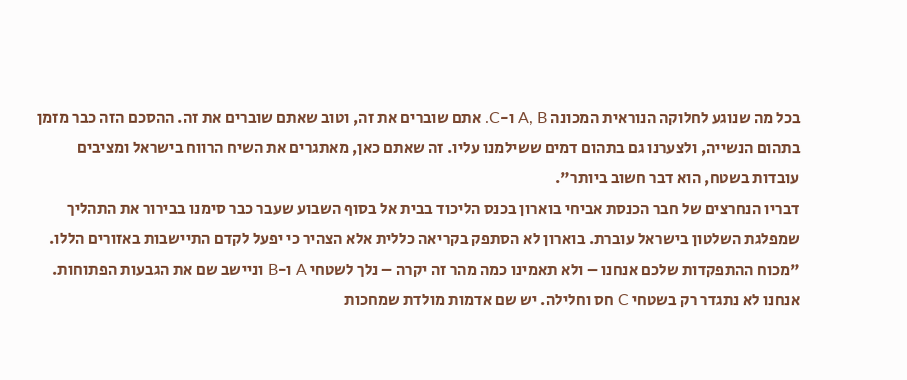בכל מה שנוגע לחלוקה הנוראית המכונה A, B ו-C. אתם שוברים את זה, וטוב שאתם שוברים את זה. ההסכם הזה כבר מזמן בתהום הנשייה, ולצערנו גם בתהום דמים ששילמנו עליו. זה שאתם כאן, מאתגרים את השיח הרווח בישראל ומציבים עובדות בשטח, הוא דבר חשוב ביותר".
דבריו הנחרצים של חבר הכנסת אביחי בוארון בכנס הליכוד בבית אל בסוף השבוע שעבר כבר סימנו בבירור את התהליך שמפלגת השלטון בישראל עוברת. בוארון לא הסתפק בקריאה כללית אלא הצהיר כי יפעל לקדם התיישבות באזורים הללו. "מכוח ההתפקדות שלכם אנחנו – ולא תאמינו כמה מהר זה יקרה – נלך לשטחי A ו-B וניישב שם את הגבעות הפתוחות. אנחנו לא נתגדר רק בשטחי C חס וחלילה. יש שם אדמות מולדת שמחכות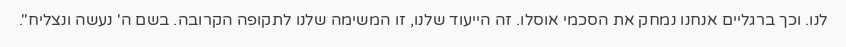לנו. וכך ברגליים אנחנו נמחק את הסכמי אוסלו. זה הייעוד שלנו, זו המשימה שלנו לתקופה הקרובה. בשם ה' נעשה ונצליח".